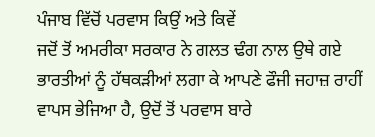ਪੰਜਾਬ ਵਿੱਚੋਂ ਪਰਵਾਸ ਕਿਉਂ ਅਤੇ ਕਿਵੇਂ
ਜਦੋਂ ਤੋਂ ਅਮਰੀਕਾ ਸਰਕਾਰ ਨੇ ਗਲਤ ਢੰਗ ਨਾਲ ਉਥੇ ਗਏ ਭਾਰਤੀਆਂ ਨੂੰ ਹੱਥਕੜੀਆਂ ਲਗਾ ਕੇ ਆਪਣੇ ਫੌਜੀ ਜਹਾਜ਼ ਰਾਹੀਂ ਵਾਪਸ ਭੇਜਿਆ ਹੈ, ਉਦੋਂ ਤੋਂ ਪਰਵਾਸ ਬਾਰੇ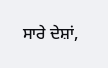ਸਾਰੇ ਦੇਸ਼ਾਂ,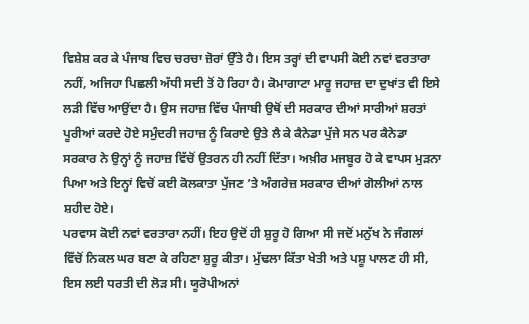ਵਿਸ਼ੇਸ਼ ਕਰ ਕੇ ਪੰਜਾਬ ਵਿਚ ਚਰਚਾ ਜ਼ੋਰਾਂ ਉੱਤੇ ਹੈ। ਇਸ ਤਰ੍ਹਾਂ ਦੀ ਵਾਪਸੀ ਕੋਈ ਨਵਾਂ ਵਰਤਾਰਾ ਨਹੀਂ, ਅਜਿਹਾ ਪਿਛਲੀ ਅੱਧੀ ਸਦੀ ਤੋਂ ਹੋ ਰਿਹਾ ਹੈ। ਕੋਮਾਗਾਟਾ ਮਾਰੂ ਜਹਾਜ਼ ਦਾ ਦੁਖਾਂਤ ਵੀ ਇਸੇ ਲੜੀ ਵਿੱਚ ਆਉਂਦਾ ਹੈ। ਉਸ ਜਹਾਜ਼ ਵਿੱਚ ਪੰਜਾਬੀ ਉਥੋਂ ਦੀ ਸਰਕਾਰ ਦੀਆਂ ਸਾਰੀਆਂ ਸ਼ਰਤਾਂ ਪੂਰੀਆਂ ਕਰਦੇ ਹੋਏ ਸਮੁੰਦਰੀ ਜਹਾਜ਼ ਨੂੰ ਕਿਰਾਏ ਉਤੇ ਲੈ ਕੇ ਕੈਨੇਡਾ ਪੁੱਜੇ ਸਨ ਪਰ ਕੈਨੇਡਾ ਸਰਕਾਰ ਨੇ ਉਨ੍ਹਾਂ ਨੂੰ ਜਹਾਜ਼ ਵਿੱਚੋਂ ਉਤਰਨ ਹੀ ਨਹੀਂ ਦਿੱਤਾ। ਅਖ਼ੀਰ ਮਜਬੂਰ ਹੋ ਕੇ ਵਾਪਸ ਮੁੜਨਾ ਪਿਆ ਅਤੇ ਇਨ੍ਹਾਂ ਵਿਚੋਂ ਕਈ ਕੋਲਕਾਤਾ ਪੁੱਜਣ ’ਤੇ ਅੰਗਰੇਜ਼ ਸਰਕਾਰ ਦੀਆਂ ਗੋਲੀਆਂ ਨਾਲ ਸ਼ਹੀਦ ਹੋਏ।
ਪਰਵਾਸ ਕੋਈ ਨਵਾਂ ਵਰਤਾਰਾ ਨਹੀਂ। ਇਹ ਉਦੋਂ ਹੀ ਸ਼ੁਰੂ ਹੋ ਗਿਆ ਸੀ ਜਦੋਂ ਮਨੁੱਖ ਨੇ ਜੰਗਲਾਂ ਵਿੱਚੋਂ ਨਿਕਲ ਘਰ ਬਣਾ ਕੇ ਰਹਿਣਾ ਸ਼ੁਰੂ ਕੀਤਾ। ਮੁੱਢਲਾ ਕਿੱਤਾ ਖੇਤੀ ਅਤੇ ਪਸ਼ੂ ਪਾਲਣ ਹੀ ਸੀ, ਇਸ ਲਈ ਧਰਤੀ ਦੀ ਲੋੜ ਸੀ। ਯੂਰੋਪੀਅਨਾਂ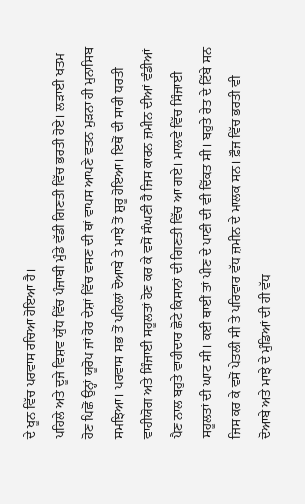ਦੇ ਖੂਨ ਵਿੱਚ ਪਰਵਾਸ ਰਚਿਆ ਹੋਇਆ ਹੈ।
ਪਹਿਲੇ ਅਤੇ ਦੂਜੇ ਵਿਸ਼ਵ ਯੁੱਧ ਵਿੱਚ ਪੰਜਾਬੀ ਮੁੰਡੇ ਵੱਡੀ ਗਿਣਤੀ ਵਿੱਚ ਭਰਤੀ ਹੋਏ। ਲੜਾਈ ਖਤਮ ਹੋਣ ਪਿਛੋਂ ਉਨ੍ਹਾਂ ਯੂਰੋਪ ਜਾਂ ਹੋਰ ਦੇਸ਼ਾਂ ਵਿੱਚ ਵਸਣ ਦੀ ਥਾਂ ਵਾਪਸ ਆਪਣੇ ਵਤਨ ਮੁੜਨਾ ਹੀ ਮੁਨਾਸਿਬ ਸਮਝਿਆ। ਪਰਵਾਸ ਸਭ ਤੋਂ ਪਹਿਲਾਂ ਦੋਆਬੇ ਤੇ ਮਾਝੇ ਤੋਂ ਸ਼ੁਰੂ ਹੋਇਆ। ਇਥੋਂ ਦੀ ਸਾਰੀ ਧਰਤੀ ਵਾਹੀਯੋਗ ਅਤੇ ਸਿੰਜਾਈ ਸਹੂਲਤਾਂ ਹੋਣ ਕਰ ਕੇ ਵਸੋਂ ਸੰਘਣੀ ਹੈ ਜਿਸ ਕਾਰਨ ਜ਼ਮੀਨ ਦੀਆਂ ਵੰਡੀਆਂ ਪੈਣ ਨਾਲ ਬਹੁਤੇ ਵਾਹੀਦਾਰ ਛੋਟੇ ਕਿਸਾਨਾਂ ਦੀ ਗਿਣਤੀ ਵਿੱਚ ਆ ਗਏ। ਮਾਲਵੇ ਵਿੱਚ ਸਿੰਜਾਈ ਸਹੂਲਤਾਂ ਦੀ ਘਾਟ ਸੀ। ਕਈ ਥਾਈਂ ਤਾਂ ਪੀਣ ਦੇ ਪਾਣੀ ਦੀ ਵੀ ਦਿੱਕਤ ਸੀ। ਬਹੁਤੇ ਰੇਤ ਦੇ ਟਿੱਬੇ ਸਨ ਜਿਸ ਕਰ ਕੇ ਵਸੋਂ ਪੇਤਲੀ ਸੀ ਤੇ ਪਰਿਵਾਰ ਵੱਧ ਜ਼ਮੀਨ ਦੇ ਮਾਲਕ ਸਨ। ਫ਼ੌਜ ਵਿੱਚ ਭਰਤੀ ਵੀ ਦੋਆਬੇ ਅਤੇ ਮਾਝੇ ਦੇ ਮੁੰਡਿਆਂ ਦੀ ਹੀ ਵੱਧ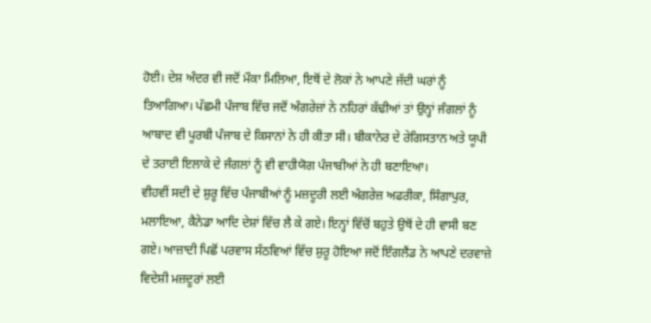ਹੋਈ। ਦੇਸ਼ ਅੰਦਰ ਵੀ ਜਦੋਂ ਮੌਕਾ ਮਿਲਿਆ, ਇਥੋਂ ਦੇ ਲੋਕਾਂ ਨੇ ਆਪਣੇ ਜੱਦੀ ਘਰਾਂ ਨੂੰ ਤਿਆਗਿਆ। ਪੱਛਮੀ ਪੰਜਾਬ ਵਿੱਚ ਜਦੋਂ ਅੰਗਰੇਜ਼ਾਂ ਨੇ ਨਹਿਰਾਂ ਕੱਢੀਆਂ ਤਾਂ ਉਨ੍ਹਾਂ ਜੰਗਲਾਂ ਨੂੰ ਆਬਾਦ ਵੀ ਪੂਰਬੀ ਪੰਜਾਬ ਦੇ ਕਿਸਾਨਾਂ ਨੇ ਹੀ ਕੀਤਾ ਸੀ। ਬੀਕਾਨੇਰ ਦੇ ਰੇਗਿਸਤਾਨ ਅਤੇ ਯੂਪੀ ਦੇ ਤਰਾਈ ਇਲਾਕੇ ਦੇ ਜੰਗਲਾਂ ਨੂੰ ਵੀ ਵਾਹੀਯੋਗ ਪੰਜਾਬੀਆਂ ਨੇ ਹੀ ਬਣਾਇਆ।
ਵੀਹਵੀਂ ਸਦੀ ਦੇ ਸ਼ੁਰੂ ਵਿੱਚ ਪੰਜਾਬੀਆਂ ਨੂੰ ਮਜ਼ਦੂਰੀ ਲਈ ਅੰਗਰੇਜ਼ ਅਫਰੀਕਾ, ਸਿੰਗਾਪੁਰ, ਮਲਾਇਆ, ਕੈਨੇਡਾ ਆਦਿ ਦੇਸ਼ਾਂ ਵਿੱਚ ਲੈ ਕੇ ਗਏ। ਇਨ੍ਹਾਂ ਵਿੱਚੋਂ ਬਹੁਤੇ ਉਥੋਂ ਦੇ ਹੀ ਵਾਸੀ ਬਣ ਗਏ। ਆਜ਼ਾਦੀ ਪਿਛੋਂ ਪਰਵਾਸ ਸੱਠਵਿਆਂ ਵਿੱਚ ਸ਼ੁਰੂ ਹੋਇਆ ਜਦੋਂ ਇੰਗਲੈਂਡ ਨੇ ਆਪਣੇ ਦਰਵਾਜ਼ੇ ਵਿਦੇਸ਼ੀ ਮਜ਼ਦੂਰਾਂ ਲਈ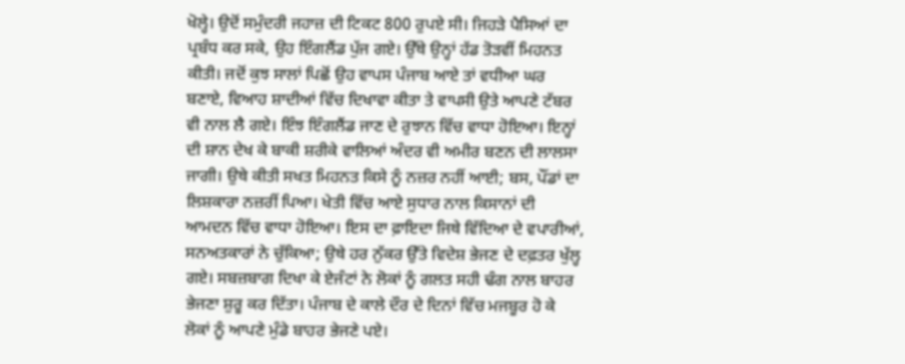ਖੋਲ੍ਹੇ। ਉਦੋਂ ਸਮੁੰਦਰੀ ਜਹਾਜ਼ ਦੀ ਟਿਕਟ 800 ਰੁਪਏ ਸੀ। ਜਿਹੜੇ ਪੈਸਿਆਂ ਦਾ ਪ੍ਰਬੰਧ ਕਰ ਸਕੇ, ਉਹ ਇੰਗਲੈਂਡ ਪੁੱਜ ਗਏ। ਉੱਥੇ ਉਨ੍ਹਾਂ ਹੱਡ ਤੋੜਵੀਂ ਮਿਹਨਤ ਕੀਤੀ। ਜਦੋਂ ਕੁਝ ਸਾਲਾਂ ਪਿਛੋਂ ਉਹ ਵਾਪਸ ਪੰਜਾਬ ਆਏ ਤਾਂ ਵਧੀਆ ਘਰ ਬਣਾਏ, ਵਿਆਹ ਸ਼ਾਦੀਆਂ ਵਿੱਚ ਦਿਖਾਵਾ ਕੀਤਾ ਤੇ ਵਾਪਸੀ ਉਤੇ ਆਪਣੇ ਟੱਬਰ ਵੀ ਨਾਲ ਲੈ ਗਏ। ਇੰਝ ਇੰਗਲੈਂਡ ਜਾਣ ਦੇ ਰੁਝਾਨ ਵਿੱਚ ਵਾਧਾ ਹੋਇਆ। ਇਨ੍ਹਾਂ ਦੀ ਸ਼ਾਨ ਦੇਖ ਕੇ ਬਾਕੀ ਸ਼ਰੀਕੇ ਵਾਲਿਆਂ ਅੰਦਰ ਵੀ ਅਮੀਰ ਬਣਨ ਦੀ ਲਾਲਸਾ ਜਾਗੀ। ਉਥੇ ਕੀਤੀ ਸਖਤ ਮਿਹਨਤ ਕਿਸੇ ਨੂੰ ਨਜ਼ਰ ਨਹੀਂ ਆਈ; ਬਸ, ਪੌਂਡਾਂ ਦਾ ਲਿਸ਼ਕਾਰਾ ਨਜ਼ਰੀਂ ਪਿਆ। ਖੇਤੀ ਵਿੱਚ ਆਏ ਸੁਧਾਰ ਨਾਲ ਕਿਸਾਨਾਂ ਦੀ ਆਮਦਨ ਵਿੱਚ ਵਾਧਾ ਹੋਇਆ। ਇਸ ਦਾ ਫ਼ਾਇਦਾ ਜਿਥੇ ਵਿੱਦਿਆ ਦੇ ਵਪਾਰੀਆਂ, ਸਨਅਤਕਾਰਾਂ ਨੇ ਚੁੱਕਿਆ; ਉਥੇ ਹਰ ਨੁੱਕਰ ਉੱਤੇ ਵਿਦੇਸ਼ ਭੇਜਣ ਦੇ ਦਫ਼ਤਰ ਖੁੱਲ੍ਹ ਗਏ। ਸਬਜ਼ਬਾਗ ਦਿਖਾ ਕੇ ਏਜੰਟਾਂ ਨੇ ਲੋਕਾਂ ਨੂੰ ਗਲਤ ਸਹੀ ਢੰਗ ਨਾਲ ਬਾਹਰ ਭੇਜਣਾ ਸ਼ੁਰੂ ਕਰ ਦਿੱਤਾ। ਪੰਜਾਬ ਦੇ ਕਾਲੇ ਦੌਰ ਦੇ ਦਿਨਾਂ ਵਿੱਚ ਮਜਬੂਰ ਹੋ ਕੇ ਲੋਕਾਂ ਨੂੰ ਆਪਣੇ ਮੁੰਡੇ ਬਾਹਰ ਭੇਜਣੇ ਪਏ।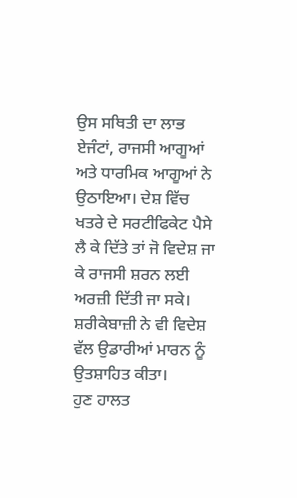ਉਸ ਸਥਿਤੀ ਦਾ ਲਾਭ ਏਜੰਟਾਂ, ਰਾਜਸੀ ਆਗੂਆਂ ਅਤੇ ਧਾਰਮਿਕ ਆਗੂਆਂ ਨੇ ਉਠਾਇਆ। ਦੇਸ਼ ਵਿੱਚ ਖਤਰੇ ਦੇ ਸਰਟੀਫਿਕੇਟ ਪੈਸੇ ਲੈ ਕੇ ਦਿੱਤੇ ਤਾਂ ਜੋ ਵਿਦੇਸ਼ ਜਾ ਕੇ ਰਾਜਸੀ ਸ਼ਰਨ ਲਈ ਅਰਜ਼ੀ ਦਿੱਤੀ ਜਾ ਸਕੇ। ਸ਼ਰੀਕੇਬਾਜ਼ੀ ਨੇ ਵੀ ਵਿਦੇਸ਼ ਵੱਲ ਉਡਾਰੀਆਂ ਮਾਰਨ ਨੂੰ ਉਤਸ਼ਾਹਿਤ ਕੀਤਾ।
ਹੁਣ ਹਾਲਤ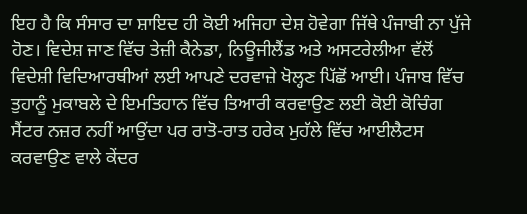ਇਹ ਹੈ ਕਿ ਸੰਸਾਰ ਦਾ ਸ਼ਾਇਦ ਹੀ ਕੋਈ ਅਜਿਹਾ ਦੇਸ਼ ਹੋਵੇਗਾ ਜਿੱਥੇ ਪੰਜਾਬੀ ਨਾ ਪੁੱਜੇ ਹੋਣ। ਵਿਦੇਸ਼ ਜਾਣ ਵਿੱਚ ਤੇਜ਼ੀ ਕੈਨੇਡਾ, ਨਿਊਜੀਲੈਂਡ ਅਤੇ ਅਸਟਰੇਲੀਆ ਵੱਲੋਂ ਵਿਦੇਸ਼ੀ ਵਿਦਿਆਰਥੀਆਂ ਲਈ ਆਪਣੇ ਦਰਵਾਜ਼ੇ ਖੋਲ੍ਹਣ ਪਿੱਛੋਂ ਆਈ। ਪੰਜਾਬ ਵਿੱਚ ਤੁਹਾਨੂੰ ਮੁਕਾਬਲੇ ਦੇ ਇਮਤਿਹਾਨ ਵਿੱਚ ਤਿਆਰੀ ਕਰਵਾਉਣ ਲਈ ਕੋਈ ਕੋਚਿੰਗ ਸੈਂਟਰ ਨਜ਼ਰ ਨਹੀਂ ਆਉਂਦਾ ਪਰ ਰਾਤੋ-ਰਾਤ ਹਰੇਕ ਮੁਹੱਲੇ ਵਿੱਚ ਆਈਲੈਟਸ ਕਰਵਾਉਣ ਵਾਲੇ ਕੇਂਦਰ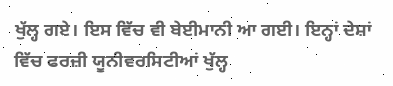ਖੁੱਲ੍ਹ ਗਏ। ਇਸ ਵਿੱਚ ਵੀ ਬੇਈਮਾਨੀ ਆ ਗਈ। ਇਨ੍ਹਾਂ ਦੇਸ਼ਾਂ ਵਿੱਚ ਫਰਜ਼ੀ ਯੂਨੀਵਰਸਿਟੀਆਂ ਖੁੱਲ੍ਹ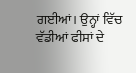ਗਈਆਂ। ਉਨ੍ਹਾਂ ਵਿੱਚ ਵੱਡੀਆਂ ਫੀਸਾਂ ਦੇ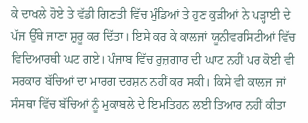ਕੇ ਦਾਖਲੇ ਹੋਏ ਤੇ ਵੱਡੀ ਗਿਣਤੀ ਵਿੱਚ ਮੁੰਡਿਆਂ ਤੇ ਹੁਣ ਕੁੜੀਆਂ ਨੇ ਪੜ੍ਹਾਈ ਦੇ ਪੱਜ ਉੱਥੇ ਜਾਣਾ ਸ਼ੁਰੂ ਕਰ ਦਿੱਤਾ। ਇਸੇ ਕਰ ਕੇ ਕਾਲਜਾਂ ਯੂਨੀਵਰਸਿਟੀਆਂ ਵਿੱਚ ਵਿਦਿਆਰਥੀ ਘਟ ਗਏ। ਪੰਜਾਬ ਵਿੱਚ ਰੁਜ਼ਗਾਰ ਦੀ ਘਾਟ ਨਹੀਂ ਪਰ ਕੋਈ ਵੀ ਸਰਕਾਰ ਬੱਚਿਆਂ ਦਾ ਮਾਰਗ ਦਰਸ਼ਨ ਨਹੀਂ ਕਰ ਸਕੀ। ਕਿਸੇ ਵੀ ਕਾਲਜ ਜਾਂ ਸੰਸਥਾ ਵਿੱਚ ਬੱਚਿਆਂ ਨੂੰ ਮੁਕਾਬਲੇ ਦੇ ਇਮਤਿਹਨ ਲਈ ਤਿਆਰ ਨਹੀਂ ਕੀਤਾ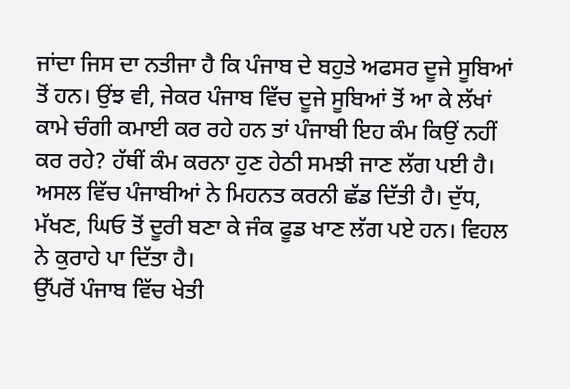ਜਾਂਦਾ ਜਿਸ ਦਾ ਨਤੀਜਾ ਹੈ ਕਿ ਪੰਜਾਬ ਦੇ ਬਹੁਤੇ ਅਫਸਰ ਦੂਜੇ ਸੂਬਿਆਂ ਤੋਂ ਹਨ। ਉਂਝ ਵੀ, ਜੇਕਰ ਪੰਜਾਬ ਵਿੱਚ ਦੂਜੇ ਸੂਬਿਆਂ ਤੋਂ ਆ ਕੇ ਲੱਖਾਂ ਕਾਮੇ ਚੰਗੀ ਕਮਾਈ ਕਰ ਰਹੇ ਹਨ ਤਾਂ ਪੰਜਾਬੀ ਇਹ ਕੰਮ ਕਿਉਂ ਨਹੀਂ ਕਰ ਰਹੇ? ਹੱਥੀਂ ਕੰਮ ਕਰਨਾ ਹੁਣ ਹੇਠੀ ਸਮਝੀ ਜਾਣ ਲੱਗ ਪਈ ਹੈ। ਅਸਲ ਵਿੱਚ ਪੰਜਾਬੀਆਂ ਨੇ ਮਿਹਨਤ ਕਰਨੀ ਛੱਡ ਦਿੱਤੀ ਹੈ। ਦੁੱਧ, ਮੱਖਣ, ਘਿਓ ਤੋਂ ਦੂਰੀ ਬਣਾ ਕੇ ਜੰਕ ਫੂਡ ਖਾਣ ਲੱਗ ਪਏ ਹਨ। ਵਿਹਲ ਨੇ ਕੁਰਾਹੇ ਪਾ ਦਿੱਤਾ ਹੈ।
ਉੱਪਰੋਂ ਪੰਜਾਬ ਵਿੱਚ ਖੇਤੀ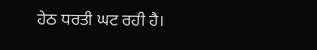ਹੇਠ ਧਰਤੀ ਘਟ ਰਹੀ ਹੈ।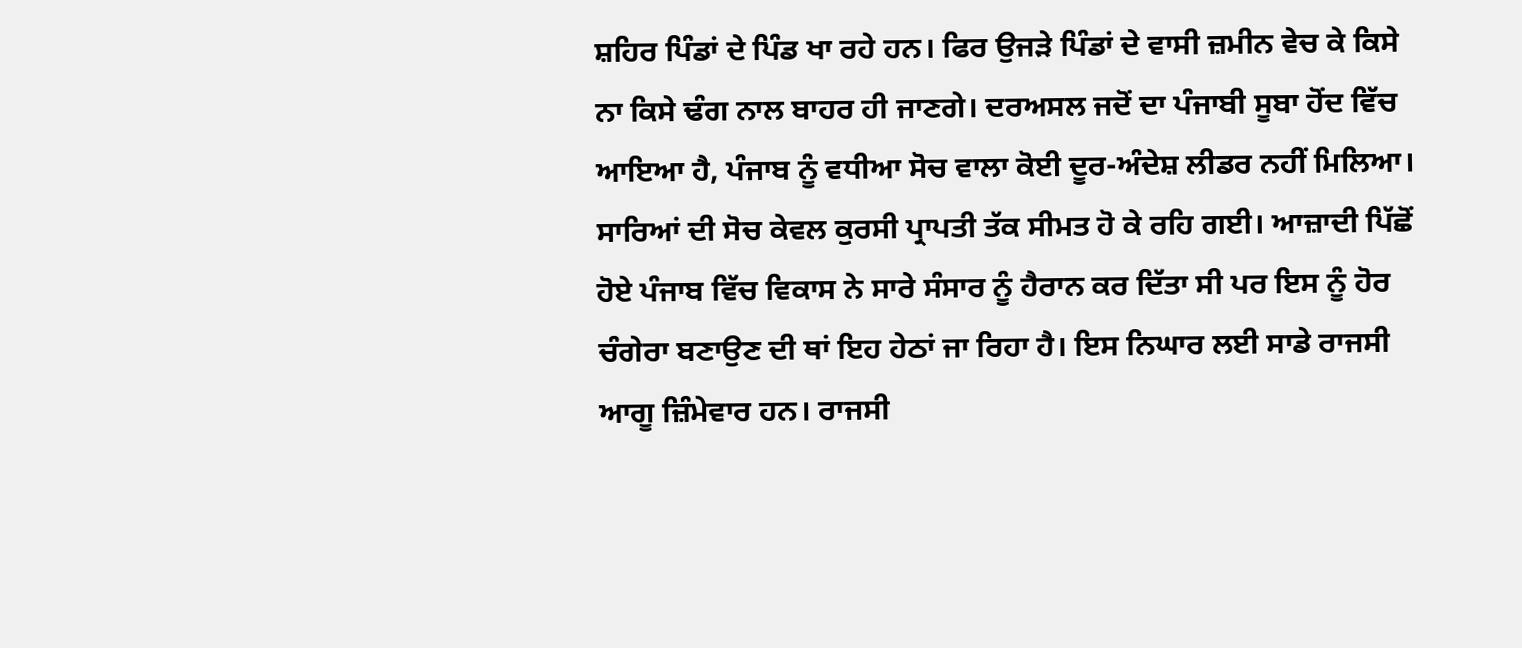ਸ਼ਹਿਰ ਪਿੰਡਾਂ ਦੇ ਪਿੰਡ ਖਾ ਰਹੇ ਹਨ। ਫਿਰ ਉਜੜੇ ਪਿੰਡਾਂ ਦੇ ਵਾਸੀ ਜ਼ਮੀਨ ਵੇਚ ਕੇ ਕਿਸੇ ਨਾ ਕਿਸੇ ਢੰਗ ਨਾਲ ਬਾਹਰ ਹੀ ਜਾਣਗੇ। ਦਰਅਸਲ ਜਦੋਂ ਦਾ ਪੰਜਾਬੀ ਸੂਬਾ ਹੋਂਦ ਵਿੱਚ ਆਇਆ ਹੈ, ਪੰਜਾਬ ਨੂੰ ਵਧੀਆ ਸੋਚ ਵਾਲਾ ਕੋਈ ਦੂਰ-ਅੰਦੇਸ਼ ਲੀਡਰ ਨਹੀਂ ਮਿਲਿਆ। ਸਾਰਿਆਂ ਦੀ ਸੋਚ ਕੇਵਲ ਕੁਰਸੀ ਪ੍ਰਾਪਤੀ ਤੱਕ ਸੀਮਤ ਹੋ ਕੇ ਰਹਿ ਗਈ। ਆਜ਼ਾਦੀ ਪਿੱਛੋਂ ਹੋਏ ਪੰਜਾਬ ਵਿੱਚ ਵਿਕਾਸ ਨੇ ਸਾਰੇ ਸੰਸਾਰ ਨੂੰ ਹੈਰਾਨ ਕਰ ਦਿੱਤਾ ਸੀ ਪਰ ਇਸ ਨੂੰ ਹੋਰ ਚੰਗੇਰਾ ਬਣਾਉਣ ਦੀ ਥਾਂ ਇਹ ਹੇਠਾਂ ਜਾ ਰਿਹਾ ਹੈ। ਇਸ ਨਿਘਾਰ ਲਈ ਸਾਡੇ ਰਾਜਸੀ ਆਗੂ ਜ਼ਿੰਮੇਵਾਰ ਹਨ। ਰਾਜਸੀ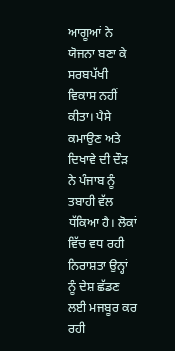ਆਗੂਆਂ ਨੇ ਯੋਜਨਾ ਬਣਾ ਕੇ ਸਰਬਪੱਖੀ ਵਿਕਾਸ ਨਹੀਂ ਕੀਤਾ। ਪੈਸੇ ਕਮਾਉਣ ਅਤੇ ਦਿਖਾਵੇ ਦੀ ਦੌੜ ਨੇ ਪੰਜਾਬ ਨੂੰ ਤਬਾਹੀ ਵੱਲ ਧੱਕਿਆ ਹੈ। ਲੋਕਾਂ ਵਿੱਚ ਵਧ ਰਹੀ ਨਿਰਾਸ਼ਤਾ ਉਨ੍ਹਾਂ ਨੂੰ ਦੇਸ਼ ਛੱਡਣ ਲਈ ਮਜਬੂਰ ਕਰ ਰਹੀ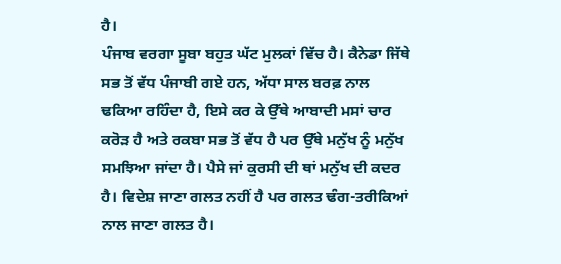ਹੈ।
ਪੰਜਾਬ ਵਰਗਾ ਸੂਬਾ ਬਹੁਤ ਘੱਟ ਮੁਲਕਾਂ ਵਿੱਚ ਹੈ। ਕੈਨੇਡਾ ਜਿੱਥੇ ਸਭ ਤੋਂ ਵੱਧ ਪੰਜਾਬੀ ਗਏ ਹਨ, ਅੱਧਾ ਸਾਲ ਬਰਫ਼ ਨਾਲ ਢਕਿਆ ਰਹਿੰਦਾ ਹੈ, ਇਸੇ ਕਰ ਕੇ ਉੱਥੇ ਆਬਾਦੀ ਮਸਾਂ ਚਾਰ ਕਰੋੜ ਹੈ ਅਤੇ ਰਕਬਾ ਸਭ ਤੋਂ ਵੱਧ ਹੈ ਪਰ ਉੱਥੇ ਮਨੁੱਖ ਨੂੰ ਮਨੁੱਖ ਸਮਝਿਆ ਜਾਂਦਾ ਹੈ। ਪੈਸੇ ਜਾਂ ਕੁਰਸੀ ਦੀ ਥਾਂ ਮਨੁੱਖ ਦੀ ਕਦਰ ਹੈ। ਵਿਦੇਸ਼ ਜਾਣਾ ਗਲਤ ਨਹੀਂ ਹੈ ਪਰ ਗਲਤ ਢੰਗ-ਤਰੀਕਿਆਂ ਨਾਲ ਜਾਣਾ ਗਲਤ ਹੈ।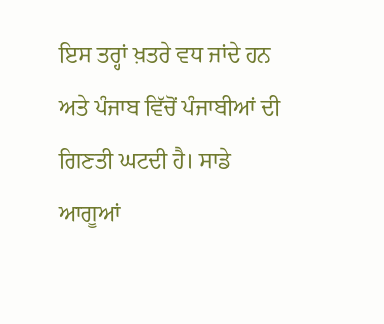ਇਸ ਤਰ੍ਹਾਂ ਖ਼ਤਰੇ ਵਧ ਜਾਂਦੇ ਹਨ ਅਤੇ ਪੰਜਾਬ ਵਿੱਚੋਂ ਪੰਜਾਬੀਆਂ ਦੀ ਗਿਣਤੀ ਘਟਦੀ ਹੈ। ਸਾਡੇ ਆਗੂਆਂ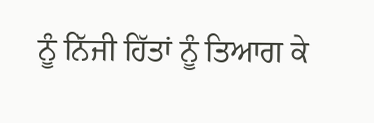ਨੂੰ ਨਿੱਜੀ ਹਿੱਤਾਂ ਨੂੰ ਤਿਆਗ ਕੇ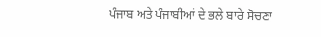ਪੰਜਾਬ ਅਤੇ ਪੰਜਾਬੀਆਂ ਦੇ ਭਲੇ ਬਾਰੇ ਸੋਚਣਾ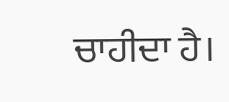ਚਾਹੀਦਾ ਹੈ।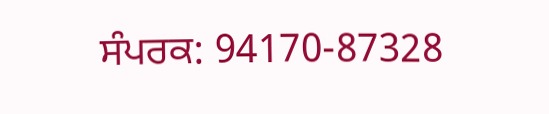ਸੰਪਰਕ: 94170-87328